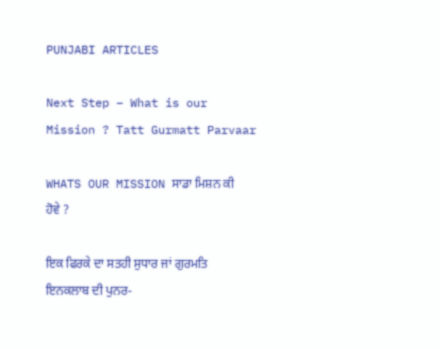PUNJABI ARTICLES

Next Step – What is our Mission ? Tatt Gurmatt Parvaar

WHATS OUR MISSION ਸਾਡਾ ਮਿਸ਼ਨ ਕੀ ਹੋਵੇ ?

ਇਕ ਫਿਰਕੇ ਦਾ ਸਤਹੀ ਸੁਧਾਰ ਜਾਂ ਗੁਰਮਤਿ ਇਨਕਲਾਬ ਦੀ ਪੁਨਰ-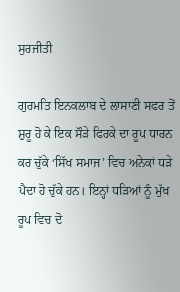ਸੁਰਜੀਤੀ

ਗੁਰਮਤਿ ਇਨਕਲਾਬ ਦੇ ਲਾਸਾਣੀ ਸਫਰ ਤੋਂ ਸ਼ੁਰੂ ਹੋ ਕੇ ਇਕ ਸੌੜੇ ਫਿਰਕੇ ਦਾ ਰੂਪ ਧਾਰਨ ਕਰ ਚੁੱਕੇ ‘ਸਿੱਖ ਸਮਾਜ’ ਵਿਚ ਅਨੇਕਾਂ ਧੜੇ ਪੈਦਾ ਹੋ ਚੁੱਕੇ ਹਨ। ਇਨ੍ਹਾਂ ਧੜਿਆਂ ਨੂੰ ਮੁੱਖ ਰੂਪ ਵਿਚ ਦੋ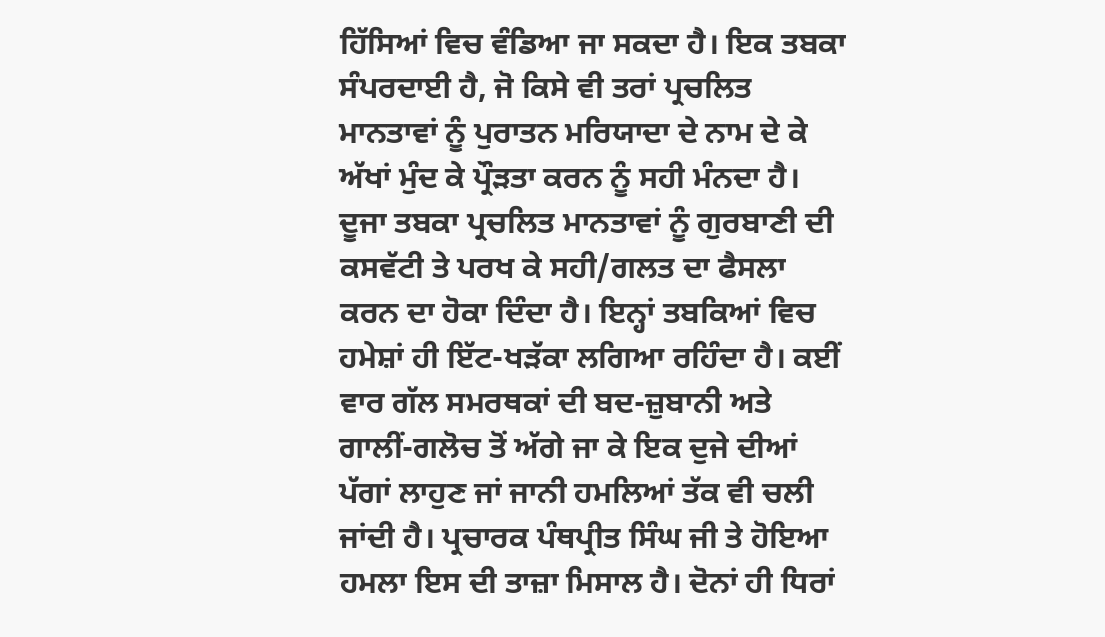ਹਿੱਸਿਆਂ ਵਿਚ ਵੰਡਿਆ ਜਾ ਸਕਦਾ ਹੈ। ਇਕ ਤਬਕਾ ਸੰਪਰਦਾਈ ਹੈ, ਜੋ ਕਿਸੇ ਵੀ ਤਰਾਂ ਪ੍ਰਚਲਿਤ ਮਾਨਤਾਵਾਂ ਨੂੰ ਪੁਰਾਤਨ ਮਰਿਯਾਦਾ ਦੇ ਨਾਮ ਦੇ ਕੇ ਅੱਖਾਂ ਮੁੰਦ ਕੇ ਪ੍ਰੌੜਤਾ ਕਰਨ ਨੂੰ ਸਹੀ ਮੰਨਦਾ ਹੈ। ਦੂਜਾ ਤਬਕਾ ਪ੍ਰਚਲਿਤ ਮਾਨਤਾਵਾਂ ਨੂੰ ਗੁਰਬਾਣੀ ਦੀ ਕਸਵੱਟੀ ਤੇ ਪਰਖ ਕੇ ਸਹੀ/ਗਲਤ ਦਾ ਫੈਸਲਾ ਕਰਨ ਦਾ ਹੋਕਾ ਦਿੰਦਾ ਹੈ। ਇਨ੍ਹਾਂ ਤਬਕਿਆਂ ਵਿਚ ਹਮੇਸ਼ਾਂ ਹੀ ਇੱਟ-ਖੜੱਕਾ ਲਗਿਆ ਰਹਿੰਦਾ ਹੈ। ਕਈਂ ਵਾਰ ਗੱਲ ਸਮਰਥਕਾਂ ਦੀ ਬਦ-ਜ਼ੁਬਾਨੀ ਅਤੇ ਗਾਲੀਂ-ਗਲੋਚ ਤੋਂ ਅੱਗੇ ਜਾ ਕੇ ਇਕ ਦੁਜੇ ਦੀਆਂ ਪੱਗਾਂ ਲਾਹੁਣ ਜਾਂ ਜਾਨੀ ਹਮਲਿਆਂ ਤੱਕ ਵੀ ਚਲੀ ਜਾਂਦੀ ਹੈ। ਪ੍ਰਚਾਰਕ ਪੰਥਪ੍ਰੀਤ ਸਿੰਘ ਜੀ ਤੇ ਹੋਇਆ ਹਮਲਾ ਇਸ ਦੀ ਤਾਜ਼ਾ ਮਿਸਾਲ ਹੈ। ਦੋਨਾਂ ਹੀ ਧਿਰਾਂ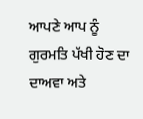ਆਪਣੇ ਆਪ ਨੂੰ ਗੁਰਮਤਿ ਪੱਖੀ ਹੋਣ ਦਾ ਦਾਅਵਾ ਅਤੇ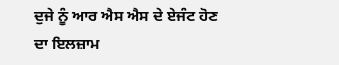ਦੁਜੇ ਨੂੰ ਆਰ ਐਸ ਐਸ ਦੇ ਏਜੰਟ ਹੋਣ ਦਾ ਇਲਜ਼ਾਮ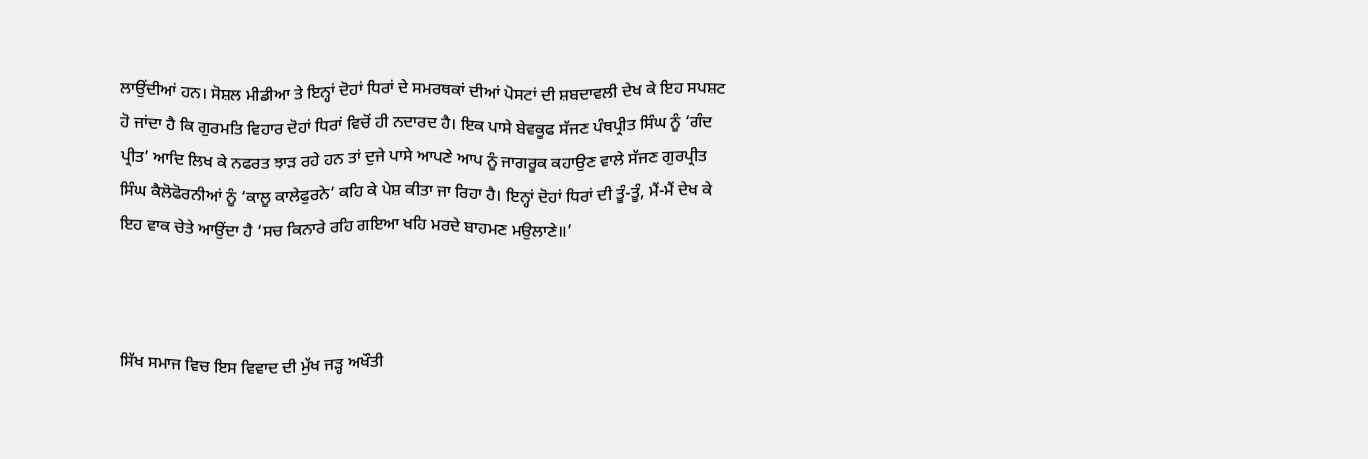ਲਾਉਂਦੀਆਂ ਹਨ। ਸੋਸ਼ਲ ਮੀਡੀਆ ਤੇ ਇਨ੍ਹਾਂ ਦੋਹਾਂ ਧਿਰਾਂ ਦੇ ਸਮਰਥਕਾਂ ਦੀਆਂ ਪੋਸਟਾਂ ਦੀ ਸ਼ਬਦਾਵਲੀ ਦੇਖ ਕੇ ਇਹ ਸਪਸ਼ਟ ਹੋ ਜਾਂਦਾ ਹੈ ਕਿ ਗੁਰਮਤਿ ਵਿਹਾਰ ਦੋਹਾਂ ਧਿਰਾਂ ਵਿਚੋਂ ਹੀ ਨਦਾਰਦ ਹੈ। ਇਕ ਪਾਸੇ ਬੇਵਕੂਫ ਸੱਜਣ ਪੰਥਪ੍ਰੀਤ ਸਿੰਘ ਨੂੰ ‘ਗੰਦ ਪ੍ਰੀਤ’ ਆਦਿ ਲਿਖ ਕੇ ਨਫਰਤ ਝਾੜ ਰਹੇ ਹਨ ਤਾਂ ਦੁਜੇ ਪਾਸੇ ਆਪਣੇ ਆਪ ਨੂੰ ਜਾਗਰੂਕ ਕਹਾਉਣ ਵਾਲੇ ਸੱਜਣ ਗੁਰਪ੍ਰੀਤ ਸਿੰਘ ਕੈਲੋਫੋਰਨੀਆਂ ਨੂੰ ‘ਕਾਲੂ ਕਾਲੇਫੁਰਨੇ’ ਕਹਿ ਕੇ ਪੇਸ਼ ਕੀਤਾ ਜਾ ਰਿਹਾ ਹੈ। ਇਨ੍ਹਾਂ ਦੋਹਾਂ ਧਿਰਾਂ ਦੀ ਤੂੰ-ਤੂੰ, ਮੈਂ-ਮੈਂ ਦੇਖ ਕੇ ਇਹ ਵਾਕ ਚੇਤੇ ਆਉਂਦਾ ਹੈ ‘ਸਚ ਕਿਨਾਰੇ ਰਹਿ ਗਇਆ ਖਹਿ ਮਰਦੇ ਬਾਹਮਣ ਮਉਲਾਣੇ॥’



ਸਿੱਖ ਸਮਾਜ ਵਿਚ ਇਸ ਵਿਵਾਦ ਦੀ ਮੁੱਖ ਜੜ੍ਹ ਅਖੌਤੀ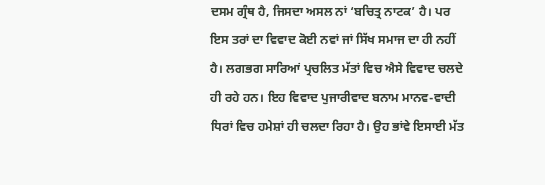ਦਸਮ ਗ੍ਰੰਥ ਹੈ, ਜਿਸਦਾ ਅਸਲ ਨਾਂ ‘ਬਚਿਤ੍ਰ ਨਾਟਕ’ ਹੈ। ਪਰ ਇਸ ਤਰਾਂ ਦਾ ਵਿਵਾਦ ਕੋਈ ਨਵਾਂ ਜਾਂ ਸਿੱਖ ਸਮਾਜ ਦਾ ਹੀ ਨਹੀਂ ਹੈ। ਲਗਭਗ ਸਾਰਿਆਂ ਪ੍ਰਚਲਿਤ ਮੱਤਾਂ ਵਿਚ ਐਸੇ ਵਿਵਾਦ ਚਲਦੇ ਹੀ ਰਹੇ ਹਨ। ਇਹ ਵਿਵਾਦ ਪੁਜਾਰੀਵਾਦ ਬਨਾਮ ਮਾਨਵ-ਵਾਦੀ ਧਿਰਾਂ ਵਿਚ ਹਮੇਸ਼ਾਂ ਹੀ ਚਲਦਾ ਰਿਹਾ ਹੈ। ਉਹ ਭਾਂਵੇ ਇਸਾਈ ਮੱਤ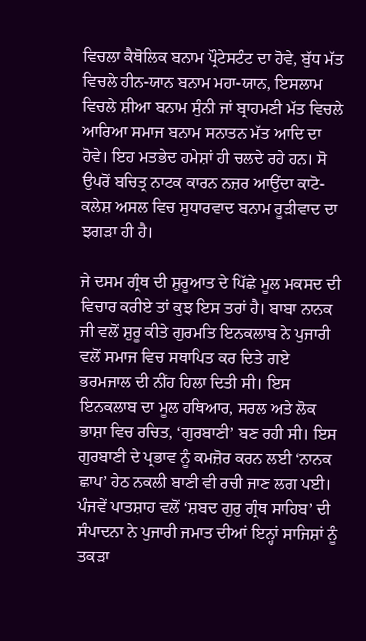ਵਿਚਲਾ ਕੈਥੋਲਿਕ ਬਨਾਮ ਪ੍ਰੌਟੇਸਟੰਟ ਦਾ ਹੋਵੇ, ਬੁੱਧ ਮੱਤ ਵਿਚਲੇ ਹੀਨ-ਯਾਨ ਬਨਾਮ ਮਹਾ-ਯਾਨ, ਇਸਲਾਮ ਵਿਚਲੇ ਸ਼ੀਆ ਬਨਾਮ ਸੁੰਨੀ ਜਾਂ ਬ੍ਰਾਹਮਣੀ ਮੱਤ ਵਿਚਲੇ ਆਰਿਆ ਸਮਾਜ ਬਨਾਮ ਸਨਾਤਨ ਮੱਤ ਆਦਿ ਦਾ ਹੋਵੇ। ਇਹ ਮਤਭੇਦ ਹਮੇਸ਼ਾਂ ਹੀ ਚਲਦੇ ਰਹੇ ਹਨ। ਸੋ ਉਪਰੋਂ ਬਚਿਤ੍ਰ ਨਾਟਕ ਕਾਰਨ ਨਜ਼ਰ ਆਉਂਦਾ ਕਾਟੋ-ਕਲੇਸ਼ ਅਸਲ ਵਿਚ ਸੁਧਾਰਵਾਦ ਬਨਾਮ ਰੂੜੀਵਾਦ ਦਾ ਝਗੜਾ ਹੀ ਹੈ।

ਜੇ ਦਸਮ ਗ੍ਰੰਥ ਦੀ ਸ਼ੁਰੂਆਤ ਦੇ ਪਿੱਛੇ ਮੂਲ ਮਕਸਦ ਦੀ ਵਿਚਾਰ ਕਰੀਏ ਤਾਂ ਕੁਝ ਇਸ ਤਰਾਂ ਹੈ। ਬਾਬਾ ਨਾਨਕ ਜੀ ਵਲੋਂ ਸ਼ੁਰੂ ਕੀਤੇ ਗੁਰਮਤਿ ਇਨਕਲਾਬ ਨੇ ਪੁਜਾਰੀ ਵਲੋਂ ਸਮਾਜ ਵਿਚ ਸਥਾਪਿਤ ਕਰ ਦਿਤੇ ਗਏ ਭਰਮਜਾਲ ਦੀ ਨੀਂਹ ਹਿਲਾ ਦਿਤੀ ਸੀ। ਇਸ ਇਨਕਲਾਬ ਦਾ ਮੂਲ ਹਥਿਆਰ, ਸਰਲ ਅਤੇ ਲੋਕ ਭਾਸ਼ਾ ਵਿਚ ਰਚਿਤ, ‘ਗੁਰਬਾਣੀ’ ਬਣ ਰਹੀ ਸੀ। ਇਸ ਗੁਰਬਾਣੀ ਦੇ ਪ੍ਰਭਾਵ ਨੂੰ ਕਮਜ਼ੋਰ ਕਰਨ ਲਈ ‘ਨਾਨਕ ਛਾਪ’ ਹੇਠ ਨਕਲੀ ਬਾਣੀ ਵੀ ਰਚੀ ਜਾਣ ਲਗ ਪਈ। ਪੰਜਵੇਂ ਪਾਤਸ਼ਾਹ ਵਲੋਂ ‘ਸ਼ਬਦ ਗੁਰੁ ਗ੍ਰੰਥ ਸਾਹਿਬ’ ਦੀ ਸੰਪਾਦਨਾ ਨੇ ਪੁਜਾਰੀ ਜਮਾਤ ਦੀਆਂ ਇਨ੍ਹਾਂ ਸਾਜਿਸ਼ਾਂ ਨੂੰ ਤਕੜਾ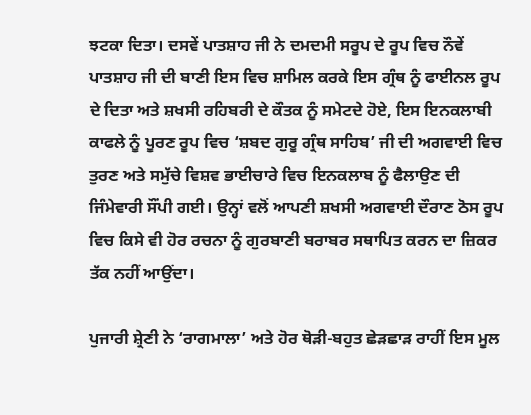ਝਟਕਾ ਦਿਤਾ। ਦਸਵੇਂ ਪਾਤਸ਼ਾਹ ਜੀ ਨੇ ਦਮਦਮੀ ਸਰੂਪ ਦੇ ਰੂਪ ਵਿਚ ਨੌਵੇਂ ਪਾਤਸ਼ਾਹ ਜੀ ਦੀ ਬਾਣੀ ਇਸ ਵਿਚ ਸ਼ਾਮਿਲ ਕਰਕੇ ਇਸ ਗ੍ਰੰਥ ਨੂੰ ਫਾਈਨਲ ਰੂਪ ਦੇ ਦਿਤਾ ਅਤੇ ਸ਼ਖਸੀ ਰਹਿਬਰੀ ਦੇ ਕੌਤਕ ਨੂੰ ਸਮੇਟਦੇ ਹੋਏ, ਇਸ ਇਨਕਲਾਬੀ ਕਾਫਲੇ ਨੂੰ ਪੂਰਣ ਰੂਪ ਵਿਚ ‘ਸ਼ਬਦ ਗੁਰੂ ਗ੍ਰੰਥ ਸਾਹਿਬ’ ਜੀ ਦੀ ਅਗਵਾਈ ਵਿਚ ਤੁਰਣ ਅਤੇ ਸਮੁੱਚੇ ਵਿਸ਼ਵ ਭਾਈਚਾਰੇ ਵਿਚ ਇਨਕਲਾਬ ਨੂੰ ਫੈਲਾਉਣ ਦੀ ਜਿੰਮੇਵਾਰੀ ਸੌਂਪੀ ਗਈ। ਉਨ੍ਹਾਂ ਵਲੋਂ ਆਪਣੀ ਸ਼ਖਸੀ ਅਗਵਾਈ ਦੌਰਾਣ ਠੋਸ ਰੂਪ ਵਿਚ ਕਿਸੇ ਵੀ ਹੋਰ ਰਚਨਾ ਨੂੰ ਗੁਰਬਾਣੀ ਬਰਾਬਰ ਸਥਾਪਿਤ ਕਰਨ ਦਾ ਜ਼ਿਕਰ ਤੱਕ ਨਹੀਂ ਆਉਂਦਾ।

ਪੁਜਾਰੀ ਸ਼੍ਰੇਣੀ ਨੇ ‘ਰਾਗਮਾਲਾ’ ਅਤੇ ਹੋਰ ਥੋੜੀ-ਬਹੁਤ ਛੇੜਛਾੜ ਰਾਹੀਂ ਇਸ ਮੂਲ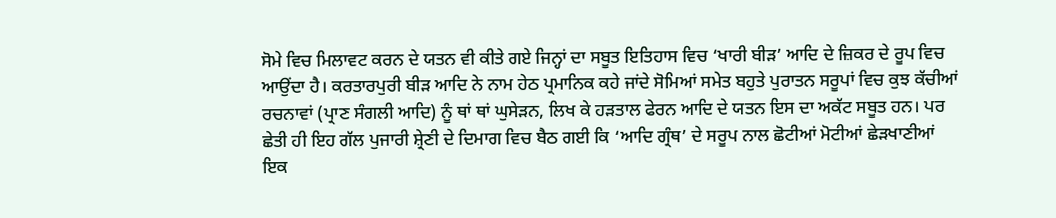ਸੋਮੇ ਵਿਚ ਮਿਲਾਵਟ ਕਰਨ ਦੇ ਯਤਨ ਵੀ ਕੀਤੇ ਗਏ ਜਿਨ੍ਹਾਂ ਦਾ ਸਬੂਤ ਇਤਿਹਾਸ ਵਿਚ ‘ਖਾਰੀ ਬੀੜ’ ਆਦਿ ਦੇ ਜ਼ਿਕਰ ਦੇ ਰੂਪ ਵਿਚ ਆਉਂਦਾ ਹੈ। ਕਰਤਾਰਪੁਰੀ ਬੀੜ ਆਦਿ ਨੇ ਨਾਮ ਹੇਠ ਪ੍ਰਮਾਨਿਕ ਕਹੇ ਜਾਂਦੇ ਸੋਮਿਆਂ ਸਮੇਤ ਬਹੁਤੇ ਪੁਰਾਤਨ ਸਰੂਪਾਂ ਵਿਚ ਕੁਝ ਕੱਚੀਆਂ ਰਚਨਾਵਾਂ (ਪ੍ਰਾਣ ਸੰਗਲੀ ਆਦਿ) ਨੂੰ ਥਾਂ ਥਾਂ ਘੁਸੇੜਨ, ਲਿਖ ਕੇ ਹੜਤਾਲ ਫੇਰਨ ਆਦਿ ਦੇ ਯਤਨ ਇਸ ਦਾ ਅਕੱਟ ਸਬੂਤ ਹਨ। ਪਰ ਛੇਤੀ ਹੀ ਇਹ ਗੱਲ ਪੁਜਾਰੀ ਸ਼੍ਰੇਣੀ ਦੇ ਦਿਮਾਗ ਵਿਚ ਬੈਠ ਗਈ ਕਿ ‘ਆਦਿ ਗ੍ਰੰਥ’ ਦੇ ਸਰੂਪ ਨਾਲ ਛੋਟੀਆਂ ਮੋਟੀਆਂ ਛੇੜਖਾਣੀਆਂ ਇਕ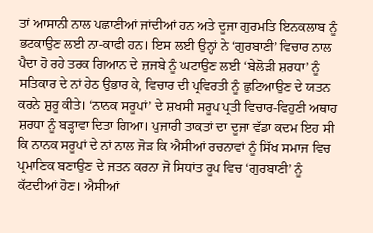ਤਾਂ ਆਸਾਨੀ ਨਾਲ ਪਛਾਣੀਆਂ ਜਾਂਦੀਆਂ ਹਨ ਅਤੇ ਦੂਜਾ ਗੁਰਮਤਿ ਇਨਕਲਾਬ ਨੂੰ ਭਟਕਾਉਣ ਲਈ ਨਾ-ਕਾਫੀ ਹਨ। ਇਸ ਲਈ ਉਨ੍ਹਾਂ ਨੇ ‘ਗੁਰਬਾਣੀ’ ਵਿਚਾਰ ਨਾਲ ਪੈਦਾ ਹੋ ਰਹੇ ਤਰਕ ਗਿਆਨ ਦੇ ਜ਼ਜਬੇ ਨੂੰ ਘਟਾਉਣ ਲਈ ‘ਬੇਲੋੜੀ ਸ਼ਰਧਾ’ ਨੂੰ ਸਤਿਕਾਰ ਦੇ ਨਾਂ ਹੇਠ ਉਭਾਰ ਕੇ, ਵਿਚਾਰ ਦੀ ਪ੍ਰਵਿਰਤੀ ਨੂੰ ਛੁਟਿਆਉਣ ਦੇ ਯਤਨ ਕਰਨੇ ਸ਼ੁਰੂ ਕੀਤੇ। ‘ਨਾਨਕ ਸਰੂਪਾਂ’ ਦੇ ਸ਼ਖਸੀ ਸਰੂਪ ਪ੍ਰਤੀ ਵਿਚਾਰ-ਵਿਹੁਣੀ ਅਥਾਹ ਸ਼ਰਧਾ ਨੂੰ ਬੜ੍ਹਾਵਾ ਦਿਤਾ ਗਿਆ। ਪੁਜਾਰੀ ਤਾਕਤਾਂ ਦਾ ਦੂਜਾ ਵੱਡਾ ਕਦਮ ਇਹ ਸੀ ਕਿ ਨਾਨਕ ਸਰੂਪਾਂ ਦੇ ਨਾਂ ਨਾਲ ਜੋੜ ਕਿ ਐਸੀਆਂ ਰਚਨਾਵਾਂ ਨੂੰ ਸਿੱਖ ਸਮਾਜ ਵਿਚ ਪ੍ਰਮਾਣਿਕ ਬਣਾਉਣ ਦੇ ਜਤਨ ਕਰਨਾ ਜੋ ਸਿਧਾਂਤ ਰੂਪ ਵਿਚ ‘ਗੁਰਬਾਣੀ’ ਨੂੰ ਕੱਟਦੀਆਂ ਹੋਣ। ਐਸੀਆਂ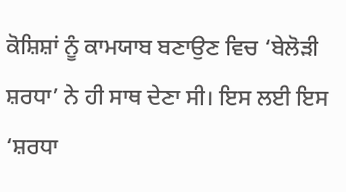ਕੋਸ਼ਿਸ਼ਾਂ ਨੂੰ ਕਾਮਯਾਬ ਬਣਾਉਣ ਵਿਚ ‘ਬੇਲੋੜੀ ਸ਼ਰਧਾ’ ਨੇ ਹੀ ਸਾਥ ਦੇਣਾ ਸੀ। ਇਸ ਲਈ ਇਸ ‘ਸ਼ਰਧਾ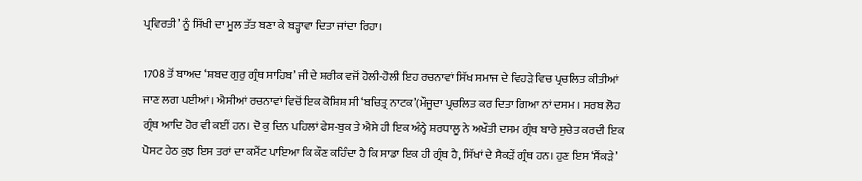ਪ੍ਰਵਿਰਤੀ’ ਨੂੰ ਸਿੱਖੀ ਦਾ ਮੂਲ ਤੱਤ ਬਣਾ ਕੇ ਬੜ੍ਹਾਵਾ ਦਿਤਾ ਜਾਂਦਾ ਰਿਹਾ।

1708 ਤੋਂ ਬਾਅਦ ‘ਸ਼ਬਦ ਗੁਰੁ ਗ੍ਰੰਥ ਸਾਹਿਬ’ ਜੀ ਦੇ ਸ਼ਰੀਕ ਵਜੋਂ ਹੋਲੀ-ਹੋਲੀ ਇਹ ਰਚਨਾਵਾਂ ਸਿੱਖ ਸਮਾਜ ਦੇ ਵਿਹੜੇ ਵਿਚ ਪ੍ਰਚਲਿਤ ਕੀਤੀਆਂ ਜਾਣ ਲਗ ਪਈਆਂ। ਐਸੀਆਂ ਰਚਨਾਵਾਂ ਵਿਚੋਂ ਇਕ ਕੋਸ਼ਿਸ਼ ਸੀ ‘ਬਚਿਤ੍ਰ ਨਾਟਕ’(ਮੌਜੂਦਾ ਪ੍ਰਚਲਿਤ ਕਰ ਦਿਤਾ ਗਿਆ ਨਾਂ ਦਸਮ । ਸਰਬ ਲੋਹ ਗ੍ਰੰਥ ਆਦਿ ਹੋਰ ਵੀ ਕਈਂ ਹਨ। ਦੋ ਕੁ ਦਿਨ ਪਹਿਲਾਂ ਫੇਸ-ਬੁਕ ਤੇ ਐਸੇ ਹੀ ਇਕ ਅੰਨ੍ਹੇ ਸ਼ਰਧਾਲੂ ਨੇ ਅਖੌਤੀ ਦਸਮ ਗ੍ਰੰਥ ਬਾਰੇ ਸੁਚੇਤ ਕਰਦੀ ਇਕ ਪੋਸਟ ਹੇਠ ਕੁਝ ਇਸ ਤਰਾਂ ਦਾ ਕਮੈਂਟ ਪਾਇਆ ਕਿ ਕੌਣ ਕਹਿੰਦਾ ਹੈ ਕਿ ਸਾਡਾ ਇਕ ਹੀ ਗ੍ਰੰਥ ਹੈ, ਸਿੱਖਾਂ ਦੇ ਸੈਕੜੇਂ ਗ੍ਰੰਥ ਹਨ। ਹੁਣ ਇਸ ‘ਸੈਂਕੜੇ’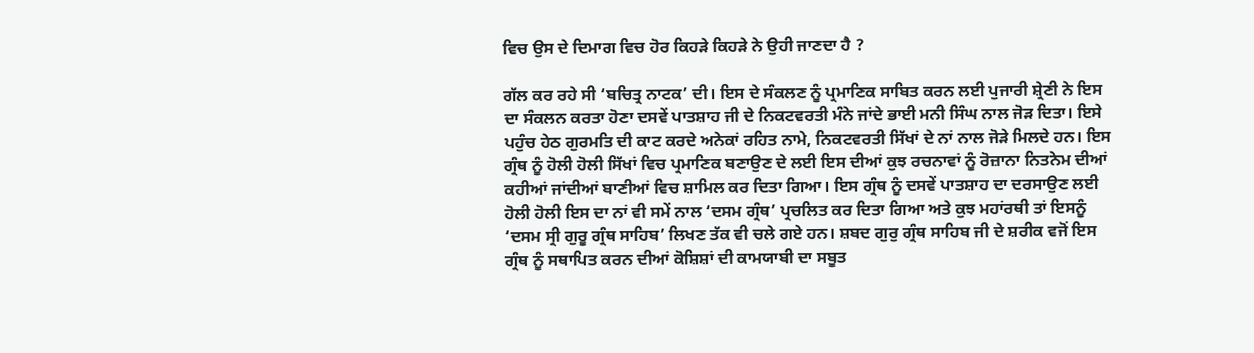ਵਿਚ ਉਸ ਦੇ ਦਿਮਾਗ ਵਿਚ ਹੋਰ ਕਿਹੜੇ ਕਿਹੜੇ ਨੇ ਉਹੀ ਜਾਣਦਾ ਹੈ ?

ਗੱਲ ਕਰ ਰਹੇ ਸੀ ‘ਬਚਿਤ੍ਰ ਨਾਟਕ’ ਦੀ। ਇਸ ਦੇ ਸੰਕਲਣ ਨੂੰ ਪ੍ਰਮਾਣਿਕ ਸਾਬਿਤ ਕਰਨ ਲਈ ਪੁਜਾਰੀ ਸ਼੍ਰੇਣੀ ਨੇ ਇਸ ਦਾ ਸੰਕਲਨ ਕਰਤਾ ਹੋਣਾ ਦਸਵੇਂ ਪਾਤਸ਼ਾਹ ਜੀ ਦੇ ਨਿਕਟਵਰਤੀ ਮੰਨੇ ਜਾਂਦੇ ਭਾਈ ਮਨੀ ਸਿੰਘ ਨਾਲ ਜੋੜ ਦਿਤਾ। ਇਸੇ ਪਹੁੰਚ ਹੇਠ ਗੁਰਮਤਿ ਦੀ ਕਾਟ ਕਰਦੇ ਅਨੇਕਾਂ ਰਹਿਤ ਨਾਮੇ, ਨਿਕਟਵਰਤੀ ਸਿੱਖਾਂ ਦੇ ਨਾਂ ਨਾਲ ਜੋੜੇ ਮਿਲਦੇ ਹਨ। ਇਸ ਗ੍ਰੰਥ ਨੂੰ ਹੋਲੀ ਹੋਲੀ ਸਿੱਖਾਂ ਵਿਚ ਪ੍ਰਮਾਣਿਕ ਬਣਾਉਣ ਦੇ ਲਈ ਇਸ ਦੀਆਂ ਕੁਝ ਰਚਨਾਵਾਂ ਨੂੰ ਰੋਜ਼ਾਨਾ ਨਿਤਨੇਮ ਦੀਆਂ ਕਹੀਆਂ ਜਾਂਦੀਆਂ ਬਾਣੀਆਂ ਵਿਚ ਸ਼ਾਮਿਲ ਕਰ ਦਿਤਾ ਗਿਆ। ਇਸ ਗ੍ਰੰਥ ਨੂੰ ਦਸਵੇਂ ਪਾਤਸ਼ਾਹ ਦਾ ਦਰਸਾਉਣ ਲਈ ਹੋਲੀ ਹੋਲੀ ਇਸ ਦਾ ਨਾਂ ਵੀ ਸਮੇਂ ਨਾਲ ‘ਦਸਮ ਗ੍ਰੰਥ’ ਪ੍ਰਚਲਿਤ ਕਰ ਦਿਤਾ ਗਿਆ ਅਤੇ ਕੁਝ ਮਹਾਂਰਥੀ ਤਾਂ ਇਸਨੂੰ ‘ਦਸਮ ਸ੍ਰੀ ਗੁਰੂ ਗ੍ਰੰਥ ਸਾਹਿਬ’ ਲਿਖਣ ਤੱਕ ਵੀ ਚਲੇ ਗਏ ਹਨ। ਸ਼ਬਦ ਗੁਰੁ ਗ੍ਰੰਥ ਸਾਹਿਬ ਜੀ ਦੇ ਸ਼ਰੀਕ ਵਜੋਂ ਇਸ ਗ੍ਰੰਥ ਨੂੰ ਸਥਾਪਿਤ ਕਰਨ ਦੀਆਂ ਕੋਸ਼ਿਸ਼ਾਂ ਦੀ ਕਾਮਯਾਬੀ ਦਾ ਸਬੂਤ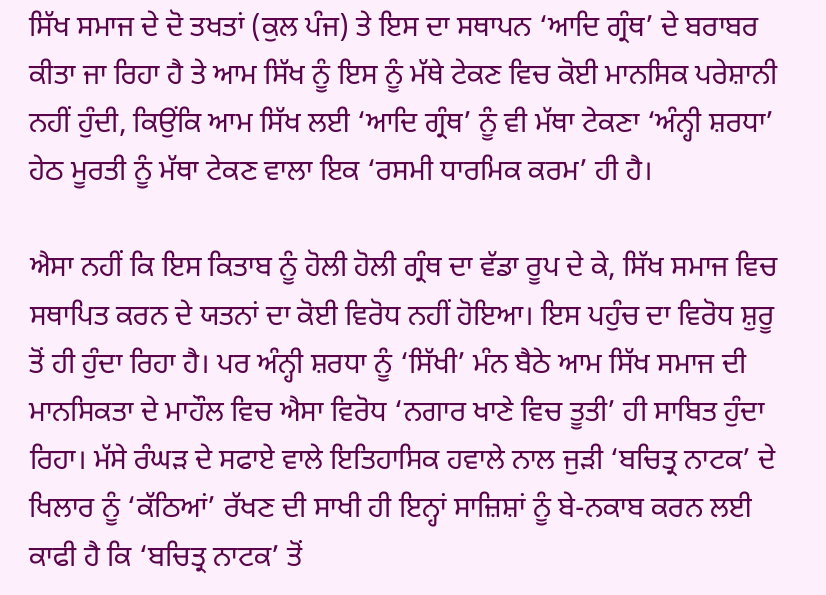ਸਿੱਖ ਸਮਾਜ ਦੇ ਦੋ ਤਖਤਾਂ (ਕੁਲ ਪੰਜ) ਤੇ ਇਸ ਦਾ ਸਥਾਪਨ ‘ਆਦਿ ਗ੍ਰੰਥ’ ਦੇ ਬਰਾਬਰ ਕੀਤਾ ਜਾ ਰਿਹਾ ਹੈ ਤੇ ਆਮ ਸਿੱਖ ਨੂੰ ਇਸ ਨੂੰ ਮੱਥੇ ਟੇਕਣ ਵਿਚ ਕੋਈ ਮਾਨਸਿਕ ਪਰੇਸ਼ਾਨੀ ਨਹੀਂ ਹੁੰਦੀ, ਕਿਉਂਕਿ ਆਮ ਸਿੱਖ ਲਈ ‘ਆਦਿ ਗ੍ਰੰਥ’ ਨੂੰ ਵੀ ਮੱਥਾ ਟੇਕਣਾ ‘ਅੰਨ੍ਹੀ ਸ਼ਰਧਾ’ ਹੇਠ ਮੂਰਤੀ ਨੂੰ ਮੱਥਾ ਟੇਕਣ ਵਾਲਾ ਇਕ ‘ਰਸਮੀ ਧਾਰਮਿਕ ਕਰਮ’ ਹੀ ਹੈ।

ਐਸਾ ਨਹੀਂ ਕਿ ਇਸ ਕਿਤਾਬ ਨੂੰ ਹੋਲੀ ਹੋਲੀ ਗ੍ਰੰਥ ਦਾ ਵੱਡਾ ਰੂਪ ਦੇ ਕੇ, ਸਿੱਖ ਸਮਾਜ ਵਿਚ ਸਥਾਪਿਤ ਕਰਨ ਦੇ ਯਤਨਾਂ ਦਾ ਕੋਈ ਵਿਰੋਧ ਨਹੀਂ ਹੋਇਆ। ਇਸ ਪਹੁੰਚ ਦਾ ਵਿਰੋਧ ਸ਼ੁਰੂ ਤੋਂ ਹੀ ਹੁੰਦਾ ਰਿਹਾ ਹੈ। ਪਰ ਅੰਨ੍ਹੀ ਸ਼ਰਧਾ ਨੂੰ ‘ਸਿੱਖੀ’ ਮੰਨ ਬੈਠੇ ਆਮ ਸਿੱਖ ਸਮਾਜ ਦੀ ਮਾਨਸਿਕਤਾ ਦੇ ਮਾਹੌਲ ਵਿਚ ਐਸਾ ਵਿਰੋਧ ‘ਨਗਾਰ ਖਾਣੇ ਵਿਚ ਤੂਤੀ’ ਹੀ ਸਾਬਿਤ ਹੁੰਦਾ ਰਿਹਾ। ਮੱਸੇ ਰੰਘੜ ਦੇ ਸਫਾਏ ਵਾਲੇ ਇਤਿਹਾਸਿਕ ਹਵਾਲੇ ਨਾਲ ਜੁੜੀ ‘ਬਚਿਤ੍ਰ ਨਾਟਕ’ ਦੇ ਖਿਲਾਰ ਨੂੰ ‘ਕੱਠਿਆਂ’ ਰੱਖਣ ਦੀ ਸਾਖੀ ਹੀ ਇਨ੍ਹਾਂ ਸਾਜ਼ਿਸ਼ਾਂ ਨੂੰ ਬੇ-ਨਕਾਬ ਕਰਨ ਲਈ ਕਾਫੀ ਹੈ ਕਿ ‘ਬਚਿਤ੍ਰ ਨਾਟਕ’ ਤੋਂ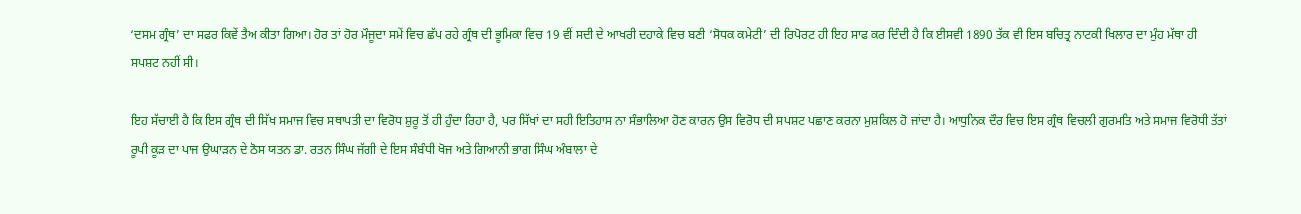‘ਦਸਮ ਗ੍ਰੰਥ’ ਦਾ ਸਫਰ ਕਿਵੇਂ ਤੈਅ ਕੀਤਾ ਗਿਆ। ਹੋਰ ਤਾਂ ਹੋਰ ਮੌਜੂਦਾ ਸਮੇਂ ਵਿਚ ਛੱਪ ਰਹੇ ਗ੍ਰੰਥ ਦੀ ਭੂਮਿਕਾ ਵਿਚ 19 ਵੀਂ ਸਦੀ ਦੇ ਆਖਰੀ ਦਹਾਕੇ ਵਿਚ ਬਣੀ ‘ਸੋਧਕ ਕਮੇਟੀ’ ਦੀ ਰਿਪੋਰਟ ਹੀ ਇਹ ਸਾਫ ਕਰ ਦਿੰਦੀ ਹੈ ਕਿ ਈਸਵੀ 1890 ਤੱਕ ਵੀ ਇਸ ਬਚਿਤ੍ਰ ਨਾਟਕੀ ਖਿਲਾਰ ਦਾ ਮੁੰਹ ਮੱਥਾ ਹੀ ਸਪਸ਼ਟ ਨਹੀਂ ਸੀ।

ਇਹ ਸੱਚਾਈ ਹੈ ਕਿ ਇਸ ਗ੍ਰੰਥ ਦੀ ਸਿੱਖ ਸਮਾਜ ਵਿਚ ਸਥਾਪਤੀ ਦਾ ਵਿਰੋਧ ਸ਼ੁਰੂ ਤੋਂ ਹੀ ਹੁੰਦਾ ਰਿਹਾ ਹੈ, ਪਰ ਸਿੱਖਾਂ ਦਾ ਸਹੀ ਇਤਿਹਾਸ ਨਾ ਸੰਭਾਲਿਆ ਹੋਣ ਕਾਰਨ ਉਸ ਵਿਰੋਧ ਦੀ ਸਪਸ਼ਟ ਪਛਾਣ ਕਰਨਾ ਮੁਸ਼ਕਿਲ ਹੋ ਜਾਂਦਾ ਹੈ। ਆਧੁਨਿਕ ਦੌਰ ਵਿਚ ਇਸ ਗ੍ਰੰਥ ਵਿਚਲੀ ਗੁਰਮਤਿ ਅਤੇ ਸਮਾਜ ਵਿਰੋਧੀ ਤੱਤਾਂ ਰੂਪੀ ਕੂੜ ਦਾ ਪਾਜ ਉਘਾੜਨ ਦੇ ਠੋਸ ਯਤਨ ਡਾ. ਰਤਨ ਸਿੰਘ ਜੱਗੀ ਦੇ ਇਸ ਸੰਬੰਧੀ ਖੋਜ ਅਤੇ ਗਿਆਨੀ ਭਾਗ ਸਿੰਘ ਅੰਬਾਲਾ ਦੇ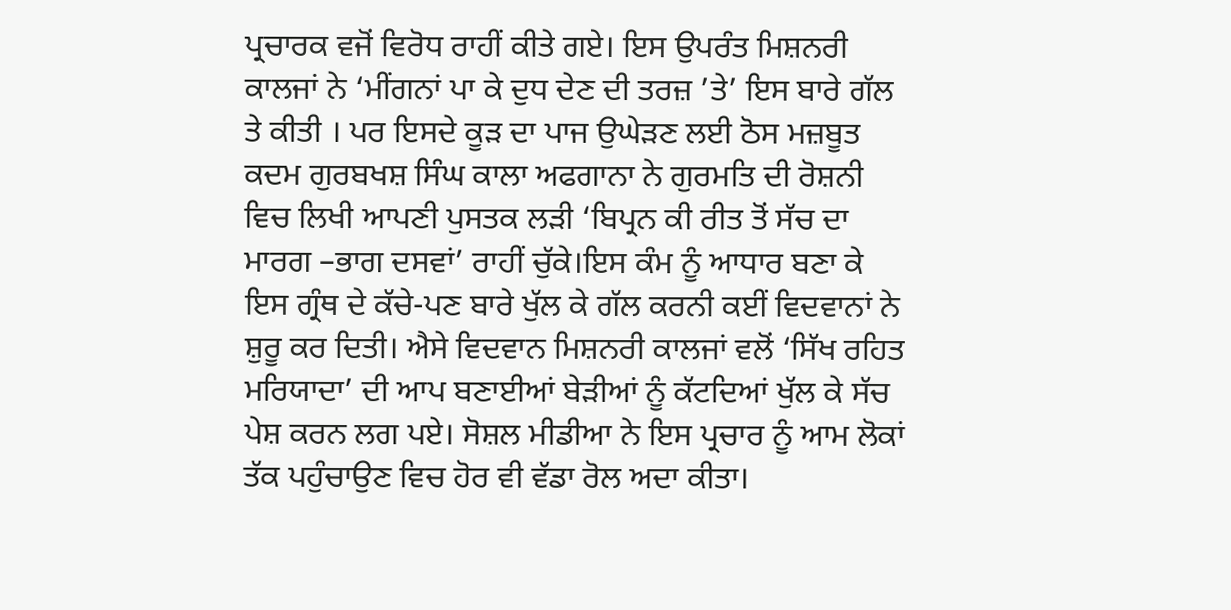ਪ੍ਰਚਾਰਕ ਵਜੋਂ ਵਿਰੋਧ ਰਾਹੀਂ ਕੀਤੇ ਗਏ। ਇਸ ਉਪਰੰਤ ਮਿਸ਼ਨਰੀ ਕਾਲਜਾਂ ਨੇ ‘ਮੀਂਗਨਾਂ ਪਾ ਕੇ ਦੁਧ ਦੇਣ ਦੀ ਤਰਜ਼ ’ਤੇ’ ਇਸ ਬਾਰੇ ਗੱਲ ਤੇ ਕੀਤੀ । ਪਰ ਇਸਦੇ ਕੂੜ ਦਾ ਪਾਜ ਉਘੇੜਣ ਲਈ ਠੋਸ ਮਜ਼ਬੂਤ ਕਦਮ ਗੁਰਬਖਸ਼ ਸਿੰਘ ਕਾਲਾ ਅਫਗਾਨਾ ਨੇ ਗੁਰਮਤਿ ਦੀ ਰੋਸ਼ਨੀ ਵਿਚ ਲਿਖੀ ਆਪਣੀ ਪੁਸਤਕ ਲੜੀ ‘ਬਿਪ੍ਰਨ ਕੀ ਰੀਤ ਤੋਂ ਸੱਚ ਦਾ ਮਾਰਗ –ਭਾਗ ਦਸਵਾਂ’ ਰਾਹੀਂ ਚੁੱਕੇ।ਇਸ ਕੰਮ ਨੂੰ ਆਧਾਰ ਬਣਾ ਕੇ ਇਸ ਗ੍ਰੰਥ ਦੇ ਕੱਚੇ-ਪਣ ਬਾਰੇ ਖੁੱਲ ਕੇ ਗੱਲ ਕਰਨੀ ਕਈਂ ਵਿਦਵਾਨਾਂ ਨੇ ਸ਼ੁਰੂ ਕਰ ਦਿਤੀ। ਐਸੇ ਵਿਦਵਾਨ ਮਿਸ਼ਨਰੀ ਕਾਲਜਾਂ ਵਲੋਂ ‘ਸਿੱਖ ਰਹਿਤ ਮਰਿਯਾਦਾ’ ਦੀ ਆਪ ਬਣਾਈਆਂ ਬੇੜੀਆਂ ਨੂੰ ਕੱਟਦਿਆਂ ਖੁੱਲ ਕੇ ਸੱਚ ਪੇਸ਼ ਕਰਨ ਲਗ ਪਏ। ਸੋਸ਼ਲ ਮੀਡੀਆ ਨੇ ਇਸ ਪ੍ਰਚਾਰ ਨੂੰ ਆਮ ਲੋਕਾਂ ਤੱਕ ਪਹੁੰਚਾਉਣ ਵਿਚ ਹੋਰ ਵੀ ਵੱਡਾ ਰੋਲ ਅਦਾ ਕੀਤਾ।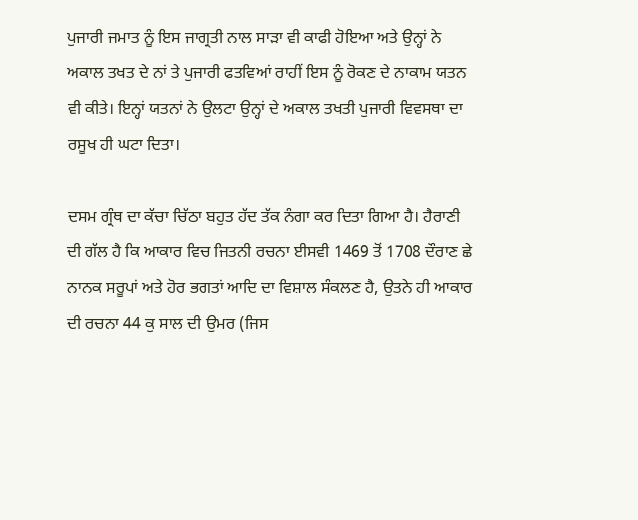ਪੁਜਾਰੀ ਜਮਾਤ ਨੂੰ ਇਸ ਜਾਗ੍ਰਤੀ ਨਾਲ ਸਾੜਾ ਵੀ ਕਾਫੀ ਹੋਇਆ ਅਤੇ ਉਨ੍ਹਾਂ ਨੇ ਅਕਾਲ ਤਖਤ ਦੇ ਨਾਂ ਤੇ ਪੁਜਾਰੀ ਫਤਵਿਆਂ ਰਾਹੀਂ ਇਸ ਨੂੰ ਰੋਕਣ ਦੇ ਨਾਕਾਮ ਯਤਨ ਵੀ ਕੀਤੇ। ਇਨ੍ਹਾਂ ਯਤਨਾਂ ਨੇ ਉਲਟਾ ਉਨ੍ਹਾਂ ਦੇ ਅਕਾਲ ਤਖਤੀ ਪੁਜਾਰੀ ਵਿਵਸਥਾ ਦਾ ਰਸੂਖ ਹੀ ਘਟਾ ਦਿਤਾ।

ਦਸਮ ਗ੍ਰੰਥ ਦਾ ਕੱਚਾ ਚਿੱਠਾ ਬਹੁਤ ਹੱਦ ਤੱਕ ਨੰਗਾ ਕਰ ਦਿਤਾ ਗਿਆ ਹੈ। ਹੈਰਾਣੀ ਦੀ ਗੱਲ ਹੈ ਕਿ ਆਕਾਰ ਵਿਚ ਜਿਤਨੀ ਰਚਨਾ ਈਸਵੀ 1469 ਤੋਂ 1708 ਦੌਰਾਣ ਛੇ ਨਾਨਕ ਸਰੂਪਾਂ ਅਤੇ ਹੋਰ ਭਗਤਾਂ ਆਦਿ ਦਾ ਵਿਸ਼ਾਲ ਸੰਕਲਣ ਹੈ, ਉਤਨੇ ਹੀ ਆਕਾਰ ਦੀ ਰਚਨਾ 44 ਕੁ ਸਾਲ ਦੀ ਉਮਰ (ਜਿਸ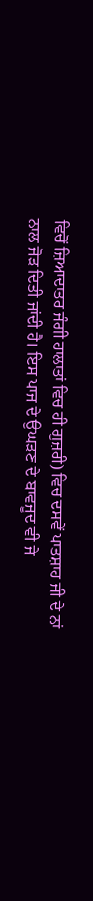ਵਿਚੋਂ ਜ਼ਿਆਦਾਤਰ ਜੰਗੀ ਹਾਲਾਤਾਂ ਵਿਚ ਹੀ ਗੁਜ਼ਰੀ) ਵਿਚ ਦਸਵੇਂ ਪਾਤਸ਼ਾਹ ਜੀ ਦੇ ਨਾਂ ਨਾਲ ਜੋੜ ਦਿਤੀ ਜਾਂਦੀ ਹੈ। ਇਸ ਪਾਜ ਦੇ ਉਘੜਣ ਦੇ ਬਾਵਜੂਦ ਵੀ ਜੇ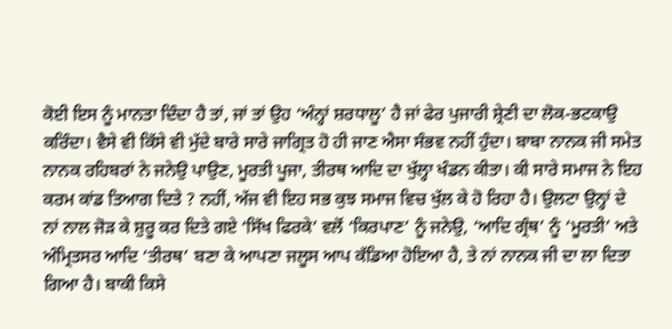ਕੋਈ ਇਸ ਨੂੰ ਮਾਨਤਾ ਦਿੰਦਾ ਹੈ ਤਾਂ, ਜਾਂ ਤਾਂ ਉਹ ‘ਅੰਨ੍ਹਾਂ ਸ਼ਰਧਾਲੂ’ ਹੈ ਜਾਂ ਫੇਰ ਪੁਜਾਰੀ ਸ਼੍ਰੇਣੀ ਦਾ ਲੋਕ-ਭਟਕਾਉ ਕਰਿੰਦਾ। ਵੈਸੇ ਵੀ ਕਿੱਸੇ ਵੀ ਮੁੱਦੇ ਬਾਰੇ ਸਾਰੇ ਜਾਗ੍ਰਿਤ ਹੋ ਹੀ ਜਾਣ ਐਸਾ ਸੰਭਵ ਨਹੀਂ ਹੁੰਦਾ। ਬਾਬਾ ਨਾਨਕ ਜੀ ਸਮੇਤ ਨਾਨਕ ਰਹਿਬਰਾਂ ਨੇ ਜਨੇਉ ਪਾਉਣ, ਮੂਰਤੀ ਪੂਜਾ, ਤੀਰਥ ਆਦਿ ਦਾ ਖੁੱਲ੍ਹਾ ਖੰਡਨ ਕੀਤਾ। ਕੀ ਸਾਰੇ ਸਮਾਜ ਨੇ ਇਹ ਕਰਮ ਕਾਂਡ ਤਿਆਗ ਦਿਤੇ ? ਨਹੀਂ, ਅੱਜ ਵੀ ਇਹ ਸਭ ਕੁਝ ਸਮਾਜ ਵਿਚ ਖੁੱਲ ਕੇ ਹੋ ਰਿਹਾ ਹੈ। ਉਲਟਾ ਉਨ੍ਹਾਂ ਦੇ ਨਾਂ ਨਾਲ ਜੋੜ ਕੇ ਸ਼ੁਰੂ ਕਰ ਦਿਤੇ ਗਏ ‘ਸਿੱਖ ਫਿਰਕੇ’ ਵਲੋਂ ‘ਕਿਰਪਾਣ’ ਨੂੰ ਜਨੇਉ, ‘ਆਦਿ ਗ੍ਰੰਥ’ ਨੂੰ ‘ਮੂਰਤੀ’ ਅਤੇ ਅੰਮ੍ਰਿਤਸਰ ਆਦਿ ‘ਤੀਰਥ’ ਬਣਾ ਕੇ ਆਪਣਾ ਜਲੂਸ ਆਪ ਕੱਡਿਆ ਹੋਇਆ ਹੈ, ਤੇ ਨਾਂ ਨਾਨਕ ਜੀ ਦਾ ਲਾ ਦਿਤਾ ਗਿਆ ਹੈ। ਬਾਕੀ ਕਿਸੇ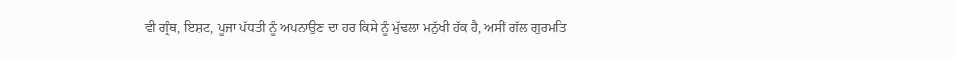ਵੀ ਗ੍ਰੰਥ, ਇਸ਼ਟ, ਪੂਜਾ ਪੱਧਤੀ ਨੂੰ ਅਪਨਾਉਣ ਦਾ ਹਰ ਕਿਸੇ ਨੂੰ ਮੁੱਢਲਾ ਮਨੁੱਖੀ ਹੱਕ ਹੈ, ਅਸੀਂ ਗੱਲ ਗੁਰਮਤਿ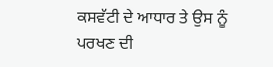ਕਸਵੱਟੀ ਦੇ ਆਧਾਰ ਤੇ ਉਸ ਨੂੰ ਪਰਖਣ ਦੀ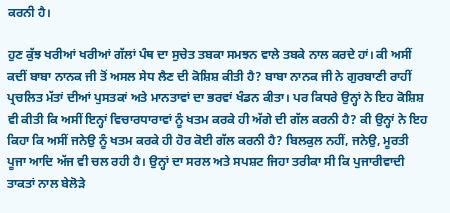ਕਰਨੀ ਹੈ।

ਹੁਣ ਕੁੱਝ ਖਰੀਆਂ ਖਰੀਆਂ ਗੱਲਾਂ ਪੰਥ ਦਾ ਸੁਚੇਤ ਤਬਕਾ ਸਮਝਨ ਵਾਲੇ ਤਬਕੇ ਨਾਲ ਕਰਦੇ ਹਾਂ। ਕੀ ਅਸੀਂ ਕਦੀਂ ਬਾਬਾ ਨਾਨਕ ਜੀ ਤੋਂ ਅਸਲ ਸੇਧ ਲੈਣ ਦੀ ਕੋਸ਼ਿਸ਼ ਕੀਤੀ ਹੈ? ਬਾਬਾ ਨਾਨਕ ਜੀ ਨੇ ਗੁਰਬਾਣੀ ਰਾਹੀਂ ਪ੍ਰਚਲਿਤ ਮੱਤਾਂ ਦੀਆਂ ਪੁਸਤਕਾਂ ਅਤੇ ਮਾਨਤਾਵਾਂ ਦਾ ਭਰਵਾਂ ਖੰਡਨ ਕੀਤਾ। ਪਰ ਕਿਧਰੇ ਉਨ੍ਹਾਂ ਨੇ ਇਹ ਕੋਸ਼ਿਸ਼ ਵੀ ਕੀਤੀ ਕਿ ਅਸੀਂ ਇਨ੍ਹਾਂ ਵਿਚਾਰਧਾਰਾਵਾਂ ਨੂੰ ਖਤਮ ਕਰਕੇ ਹੀ ਅੱਗੇ ਦੀ ਗੱਲ ਕਰਨੀ ਹੈ? ਕੀ ਉਨ੍ਹਾਂ ਨੇ ਇਹ ਕਿਹਾ ਕਿ ਅਸੀਂ ਜਨੇਉ ਨੂੰ ਖਤਮ ਕਰਕੇ ਹੀ ਹੋਰ ਕੋਈ ਗੱਲ ਕਰਨੀ ਹੈ? ਬਿਲਕੁਲ ਨਹੀਂ, ਜਨੇਉ, ਮੂਰਤੀ ਪੂਜਾ ਆਦਿ ਅੱਜ ਵੀ ਚਲ ਰਹੀ ਹੈ। ਉਨ੍ਹਾਂ ਦਾ ਸਰਲ ਅਤੇ ਸਪਸ਼ਟ ਜਿਹਾ ਤਰੀਕਾ ਸੀ ਕਿ ਪੁਜਾਰੀਵਾਦੀ ਤਾਕਤਾਂ ਨਾਲ ਬੇਲੋੜੇ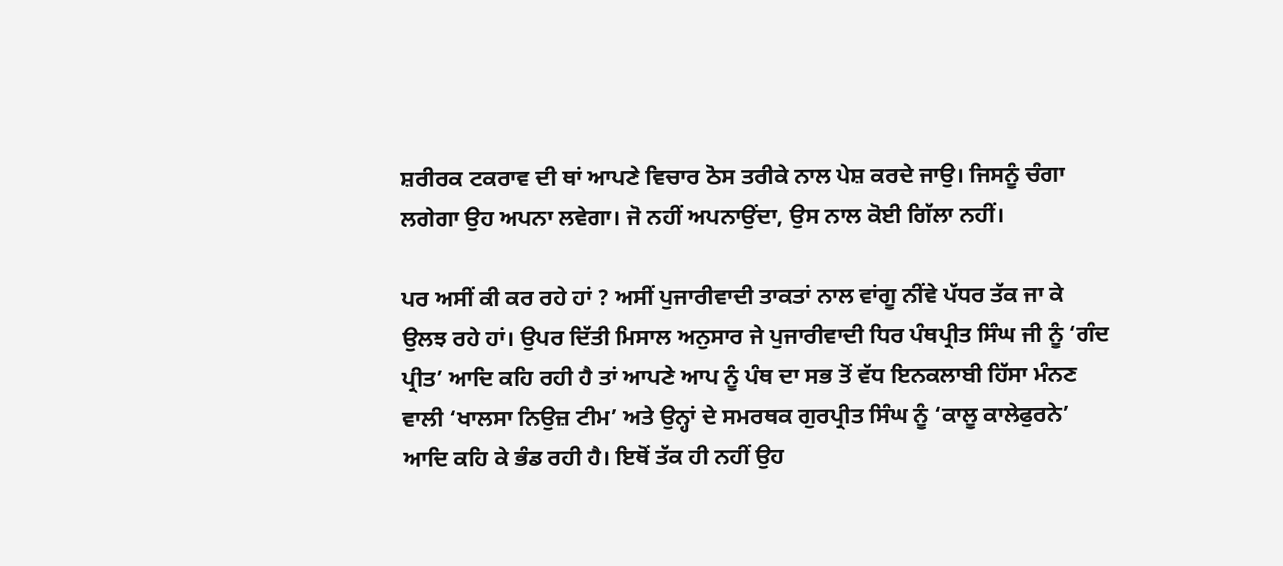ਸ਼ਰੀਰਕ ਟਕਰਾਵ ਦੀ ਥਾਂ ਆਪਣੇ ਵਿਚਾਰ ਠੋਸ ਤਰੀਕੇ ਨਾਲ ਪੇਸ਼ ਕਰਦੇ ਜਾਉ। ਜਿਸਨੂੰ ਚੰਗਾ ਲਗੇਗਾ ਉਹ ਅਪਨਾ ਲਵੇਗਾ। ਜੋ ਨਹੀਂ ਅਪਨਾਉਂਦਾ, ਉਸ ਨਾਲ ਕੋਈ ਗਿੱਲਾ ਨਹੀਂ।

ਪਰ ਅਸੀਂ ਕੀ ਕਰ ਰਹੇ ਹਾਂ ? ਅਸੀਂ ਪੁਜਾਰੀਵਾਦੀ ਤਾਕਤਾਂ ਨਾਲ ਵਾਂਗੂ ਨੀਂਵੇ ਪੱਧਰ ਤੱਕ ਜਾ ਕੇ ਉਲਝ ਰਹੇ ਹਾਂ। ਉਪਰ ਦਿੱਤੀ ਮਿਸਾਲ ਅਨੁਸਾਰ ਜੇ ਪੁਜਾਰੀਵਾਦੀ ਧਿਰ ਪੰਥਪ੍ਰੀਤ ਸਿੰਘ ਜੀ ਨੂੰ ‘ਗੰਦ ਪ੍ਰੀਤ’ ਆਦਿ ਕਹਿ ਰਹੀ ਹੈ ਤਾਂ ਆਪਣੇ ਆਪ ਨੂੰ ਪੰਥ ਦਾ ਸਭ ਤੋਂ ਵੱਧ ਇਨਕਲਾਬੀ ਹਿੱਸਾ ਮੰਨਣ ਵਾਲੀ ‘ਖਾਲਸਾ ਨਿਉਜ਼ ਟੀਮ’ ਅਤੇ ਉਨ੍ਹਾਂ ਦੇ ਸਮਰਥਕ ਗੁਰਪ੍ਰੀਤ ਸਿੰਘ ਨੂੰ ‘ਕਾਲੂ ਕਾਲੇਫੁਰਨੇ’ ਆਦਿ ਕਹਿ ਕੇ ਭੰਡ ਰਹੀ ਹੈ। ਇਥੋਂ ਤੱਕ ਹੀ ਨਹੀਂ ਉਹ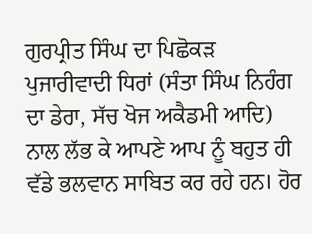ਗੁਰਪ੍ਰੀਤ ਸਿੰਘ ਦਾ ਪਿਛੋਕੜ ਪੁਜਾਰੀਵਾਦੀ ਧਿਰਾਂ (ਸੰਤਾ ਸਿੰਘ ਨਿਹੰਗ ਦਾ ਡੇਰਾ, ਸੱਚ ਖੋਜ ਅਕੈਡਮੀ ਆਦਿ) ਨਾਲ ਲੱਭ ਕੇ ਆਪਣੇ ਆਪ ਨੂੰ ਬਹੁਤ ਹੀ ਵੱਡੇ ਭਲਵਾਨ ਸਾਬਿਤ ਕਰ ਰਹੇ ਹਨ। ਹੋਰ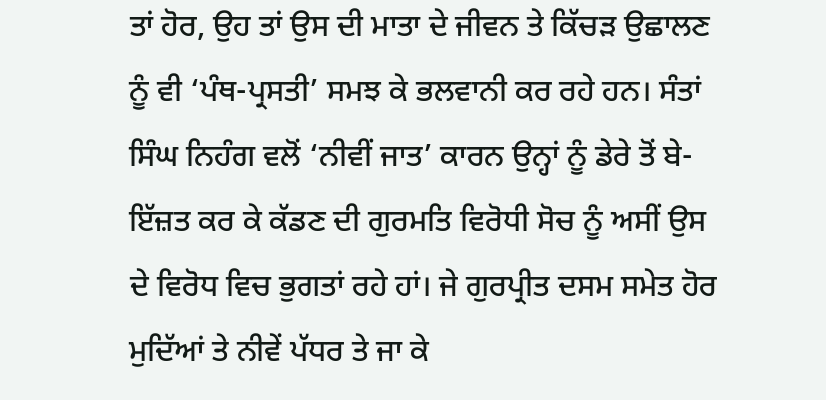ਤਾਂ ਹੋਰ, ਉਹ ਤਾਂ ਉਸ ਦੀ ਮਾਤਾ ਦੇ ਜੀਵਨ ਤੇ ਕਿੱਚੜ ਉਛਾਲਣ ਨੂੰ ਵੀ ‘ਪੰਥ-ਪ੍ਰਸਤੀ’ ਸਮਝ ਕੇ ਭਲਵਾਨੀ ਕਰ ਰਹੇ ਹਨ। ਸੰਤਾਂ ਸਿੰਘ ਨਿਹੰਗ ਵਲੋਂ ‘ਨੀਵੀਂ ਜਾਤ’ ਕਾਰਨ ਉਨ੍ਹਾਂ ਨੂੰ ਡੇਰੇ ਤੋਂ ਬੇ-ਇੱਜ਼ਤ ਕਰ ਕੇ ਕੱਡਣ ਦੀ ਗੁਰਮਤਿ ਵਿਰੋਧੀ ਸੋਚ ਨੂੰ ਅਸੀਂ ਉਸ ਦੇ ਵਿਰੋਧ ਵਿਚ ਭੁਗਤਾਂ ਰਹੇ ਹਾਂ। ਜੇ ਗੁਰਪ੍ਰੀਤ ਦਸਮ ਸਮੇਤ ਹੋਰ ਮੁਦਿੱਆਂ ਤੇ ਨੀਵੇਂ ਪੱਧਰ ਤੇ ਜਾ ਕੇ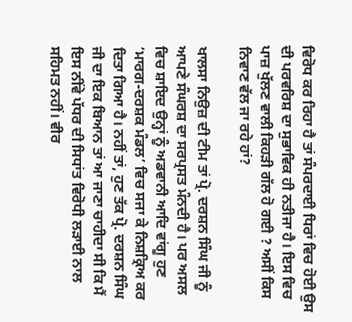ਵਿਰੋਧ ਕਰ ਰਿਹਾ ਹੈ ਤਾਂ ਸੰਪਰਦਾਈ ਧਿਰਾਂ ਵਿਚ ਹੋਈ ਉਸ ਦੀ ਪਰਵਰਿਸ਼ ਦਾ ਸੁਭਾਵਿਕ ਹੀ ਨਤੀਜਾ ਹੈ। ਇਸ ਵਿਚ ਪਾਜ਼ ਖੁੱਲਣ ਵਾਲੀ ਕਿਹੜੀ ਗੱਲ ਹੋ ਗਈ ? ਅਸੀਂ ਕਿਸ ਨਿਵਾਣ ਵੱਲ ਜਾ ਰਹੇ ਹਾਂ?

ਖਾਲਸਾ ਨਿਉਜ਼ ਦੀ ਟੀਮ ਤਾਂ ਪ੍ਰੋ. ਦਰਸ਼ਨ ਸਿੰਘ ਜੀ ਨੂੰ ਆਪਣੇ ਸੰਘਰਸ਼ ਦਾ ਸਰਪ੍ਰਸਤ ਮੰਨਦੀ ਹੈ। ਪਰ ਅਸਲ ਵਿਚ ਸ਼ਾਇਦ ਉਨ੍ਹਾਂ ਨੂੰ ਅਡਵਾਨੀ ਆਦਿ ਵਾਂਗੂ ਹੁਣ ‘ਮਾਰਗ-ਦਰਸ਼ਕ ਮੰਡਲ’ ਵਿਚ ਸਜਾ ਕੇ ਨਿਸ਼ਕ੍ਰਿਅ ਕਰ ਦਿਤਾ ਗਿਆ ਹੈ। ਨਹੀਂ ਤਾਂ, ਹੁਣ ਤੱਕ ਪ੍ਰੋ. ਦਰਸ਼ਨ ਸਿੰਘ ਜੀ ਦਾ ਇਕ ਬਿਆਨ ਤਾਂ ਆ ਜਾਣਾ ਚਾਹੀਦਾ ਸੀ ਕਿ ਮੈਂ ਇਸ ਨੀਂਵੇ ਪੱਧਰ ਦੀ ਸਿਧਾਂਤ ਵਿਰੋਧੀ ਲੜਾਈ ਨਾਲ ਸਹਿਮਤ ਨਹੀਂ। ਵੀਰ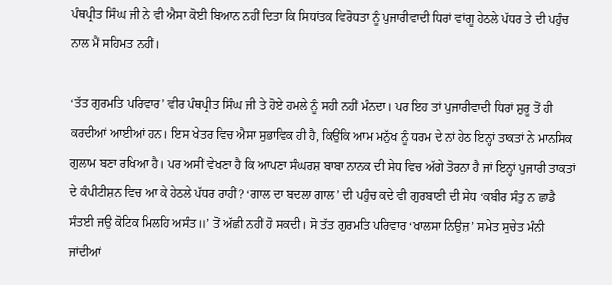ਪੰਥਪ੍ਰੀਤ ਸਿੰਘ ਜੀ ਨੇ ਵੀ ਐਸਾ ਕੋਈ ਬਿਆਨ ਨਹੀਂ ਦਿਤਾ ਕਿ ਸਿਧਾਂਤਕ ਵਿਰੋਧਤਾ ਨੂੰ ਪੁਜਾਰੀਵਾਦੀ ਧਿਰਾਂ ਵਾਂਗੂ ਹੇਠਲੇ ਪੱਧਰ ਤੇ ਦੀ ਪਹੁੰਚ ਨਾਲ ਮੈਂ ਸਹਿਮਤ ਨਹੀਂ।

‘ਤੱਤ ਗੁਰਮਤਿ ਪਰਿਵਾਰ’ ਵੀਰ ਪੰਥਪ੍ਰੀਤ ਸਿੰਘ ਜੀ ਤੇ ਹੋਏ ਹਮਲੇ ਨੂੰ ਸਹੀ ਨਹੀਂ ਮੰਨਦਾ। ਪਰ ਇਹ ਤਾਂ ਪੁਜਾਰੀਵਾਦੀ ਧਿਰਾਂ ਸ਼ੁਰੂ ਤੋਂ ਹੀ ਕਰਦੀਆਂ ਆਈਆਂ ਹਨ। ਇਸ ਖੇਤਰ ਵਿਚ ਐਸਾ ਸੁਭਾਵਿਕ ਹੀ ਹੈ, ਕਿਉਂਕਿ ਆਮ ਮਨੁੱਖ ਨੂੰ ਧਰਮ ਦੇ ਨਾਂ ਹੇਠ ਇਨ੍ਹਾਂ ਤਾਕਤਾਂ ਨੇ ਮਾਨਸਿਕ ਗੁਲਾਮ ਬਣਾ ਰਖਿਆ ਹੈ। ਪਰ ਅਸੀਂ ਵੇਖਣਾ ਹੈ ਕਿ ਆਪਣਾ ਸੰਘਰਸ਼ ਬਾਬਾ ਨਾਨਕ ਦੀ ਸੇਧ ਵਿਚ ਅੱਗੇ ਤੋਰਨਾ ਹੈ ਜਾਂ ਇਨ੍ਹਾਂ ਪੁਜਾਰੀ ਤਾਕਤਾਂ ਦੇ ਕੰਪੀਟੀਸ਼ਨ ਵਿਚ ਆ ਕੇ ਹੇਠਲੇ ਪੱਧਰ ਰਾਹੀਂ? ‘ਗਾਲ ਦਾ ਬਦਲਾ ਗਾਲ’ ਦੀ ਪਹੁੰਚ ਕਦੇ ਵੀ ਗੁਰਬਾਣੀ ਦੀ ਸੇਧ ‘ਕਬੀਰ ਸੰਤੁ ਨ ਛਾਡੈ ਸੰਤਈ ਜਉ ਕੋਟਿਕ ਮਿਲਹਿ ਅਸੰਤ॥’ ਤੋਂ ਅੱਛੀ ਨਹੀਂ ਹੋ ਸਕਦੀ। ਸੋ ਤੱਤ ਗੁਰਮਤਿ ਪਰਿਵਾਰ ‘ਖਾਲਸਾ ਨਿਉਜ਼’ ਸਮੇਤ ਸੁਚੇਤ ਮੰਨੀ ਜਾਂਦੀਆਂ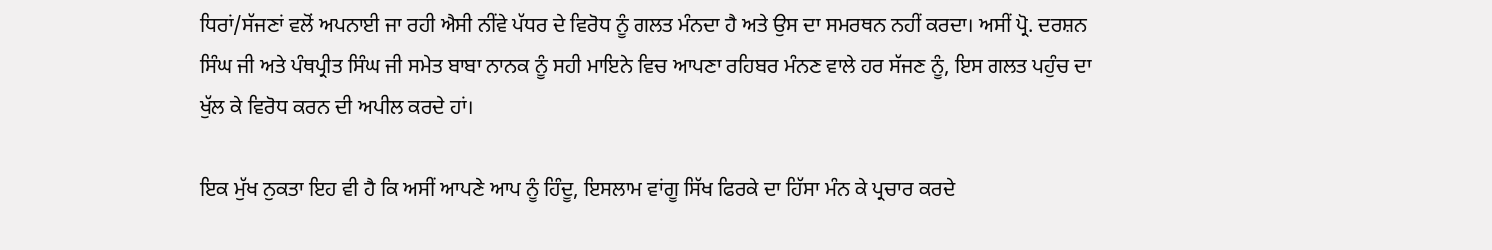ਧਿਰਾਂ/ਸੱਜਣਾਂ ਵਲੋਂ ਅਪਨਾਈ ਜਾ ਰਹੀ ਐਸੀ ਨੀਂਵੇ ਪੱਧਰ ਦੇ ਵਿਰੋਧ ਨੂੰ ਗਲਤ ਮੰਨਦਾ ਹੈ ਅਤੇ ਉਸ ਦਾ ਸਮਰਥਨ ਨਹੀਂ ਕਰਦਾ। ਅਸੀਂ ਪ੍ਰੋ. ਦਰਸ਼ਨ ਸਿੰਘ ਜੀ ਅਤੇ ਪੰਥਪ੍ਰੀਤ ਸਿੰਘ ਜੀ ਸਮੇਤ ਬਾਬਾ ਨਾਨਕ ਨੂੰ ਸਹੀ ਮਾਇਨੇ ਵਿਚ ਆਪਣਾ ਰਹਿਬਰ ਮੰਨਣ ਵਾਲੇ ਹਰ ਸੱਜਣ ਨੂੰ, ਇਸ ਗਲਤ ਪਹੁੰਚ ਦਾ ਖੁੱਲ ਕੇ ਵਿਰੋਧ ਕਰਨ ਦੀ ਅਪੀਲ ਕਰਦੇ ਹਾਂ।

ਇਕ ਮੁੱਖ ਨੁਕਤਾ ਇਹ ਵੀ ਹੈ ਕਿ ਅਸੀਂ ਆਪਣੇ ਆਪ ਨੂੰ ਹਿੰਦੂ, ਇਸਲਾਮ ਵਾਂਗੂ ਸਿੱਖ ਫਿਰਕੇ ਦਾ ਹਿੱਸਾ ਮੰਨ ਕੇ ਪ੍ਰਚਾਰ ਕਰਦੇ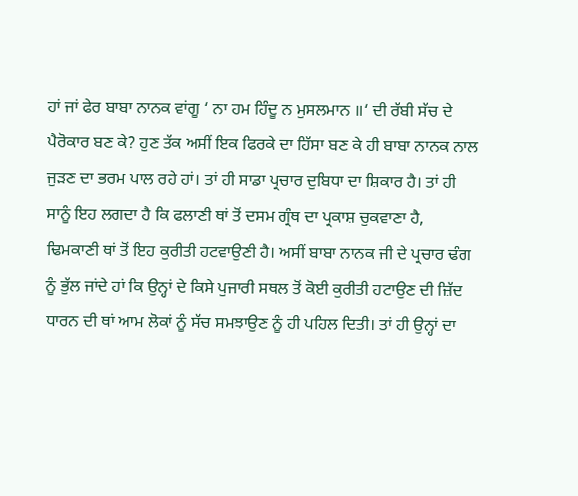ਹਾਂ ਜਾਂ ਫੇਰ ਬਾਬਾ ਨਾਨਕ ਵਾਂਗੂ ‘ ਨਾ ਹਮ ਹਿੰਦੂ ਨ ਮੁਸਲਮਾਨ ॥‘ ਦੀ ਰੱਬੀ ਸੱਚ ਦੇ ਪੈਰੋਕਾਰ ਬਣ ਕੇ? ਹੁਣ ਤੱਕ ਅਸੀਂ ਇਕ ਫਿਰਕੇ ਦਾ ਹਿੱਸਾ ਬਣ ਕੇ ਹੀ ਬਾਬਾ ਨਾਨਕ ਨਾਲ ਜੁੜਣ ਦਾ ਭਰਮ ਪਾਲ ਰਹੇ ਹਾਂ। ਤਾਂ ਹੀ ਸਾਡਾ ਪ੍ਰਚਾਰ ਦੁਬਿਧਾ ਦਾ ਸ਼ਿਕਾਰ ਹੈ। ਤਾਂ ਹੀ ਸਾਨੂੰ ਇਹ ਲਗਦਾ ਹੈ ਕਿ ਫਲਾਣੀ ਥਾਂ ਤੋਂ ਦਸਮ ਗ੍ਰੰਥ ਦਾ ਪ੍ਰਕਾਸ਼ ਚੁਕਵਾਣਾ ਹੈ, ਢਿਮਕਾਣੀ ਥਾਂ ਤੋਂ ਇਹ ਕੁਰੀਤੀ ਹਟਵਾਉਣੀ ਹੈ। ਅਸੀਂ ਬਾਬਾ ਨਾਨਕ ਜੀ ਦੇ ਪ੍ਰਚਾਰ ਢੰਗ ਨੂੰ ਭੁੱਲ ਜਾਂਦੇ ਹਾਂ ਕਿ ਉਨ੍ਹਾਂ ਦੇ ਕਿਸੇ ਪੁਜਾਰੀ ਸਥਲ ਤੋਂ ਕੋਈ ਕੁਰੀਤੀ ਹਟਾਉਣ ਦੀ ਜ਼ਿੱਦ ਧਾਰਨ ਦੀ ਥਾਂ ਆਮ ਲੋਕਾਂ ਨੂੰ ਸੱਚ ਸਮਝਾਉਣ ਨੂੰ ਹੀ ਪਹਿਲ ਦਿਤੀ। ਤਾਂ ਹੀ ਉਨ੍ਹਾਂ ਦਾ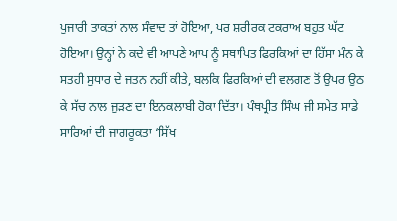ਪੁਜਾਰੀ ਤਾਕਤਾਂ ਨਾਲ ਸੰਵਾਦ ਤਾਂ ਹੋਇਆ, ਪਰ ਸ਼ਰੀਰਕ ਟਕਰਾਅ ਬਹੁਤ ਘੱਟ ਹੋਇਆ। ਉਨ੍ਹਾਂ ਨੇ ਕਦੇ ਵੀ ਆਪਣੇ ਆਪ ਨੂੰ ਸਥਾਪਿਤ ਫਿਰਕਿਆਂ ਦਾ ਹਿੱਸਾ ਮੰਨ ਕੇ ਸਤਹੀ ਸੁਧਾਰ ਦੇ ਜਤਨ ਨਹੀਂ ਕੀਤੇ, ਬਲਕਿ ਫਿਰਕਿਆਂ ਦੀ ਵਲਗਣ ਤੋਂ ਉਪਰ ਉਠ ਕੇ ਸੱਚ ਨਾਲ ਜੁੜਣ ਦਾ ਇਨਕਲਾਬੀ ਹੋਕਾ ਦਿੱਤਾ। ਪੰਥਪ੍ਰੀਤ ਸਿੰਘ ਜੀ ਸਮੇਤ ਸਾਡੇ ਸਾਰਿਆਂ ਦੀ ਜਾਗਰੂਕਤਾ ‘ਸਿੱਖ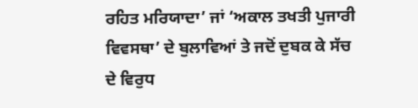ਰਹਿਤ ਮਰਿਯਾਦਾ’ ਜਾਂ ‘ਅਕਾਲ ਤਖਤੀ ਪੁਜਾਰੀ ਵਿਵਸਥਾ’ ਦੇ ਬੁਲਾਵਿਆਂ ਤੇ ਜਦੋਂ ਦੁਬਕ ਕੇ ਸੱਚ ਦੇ ਵਿਰੁਧ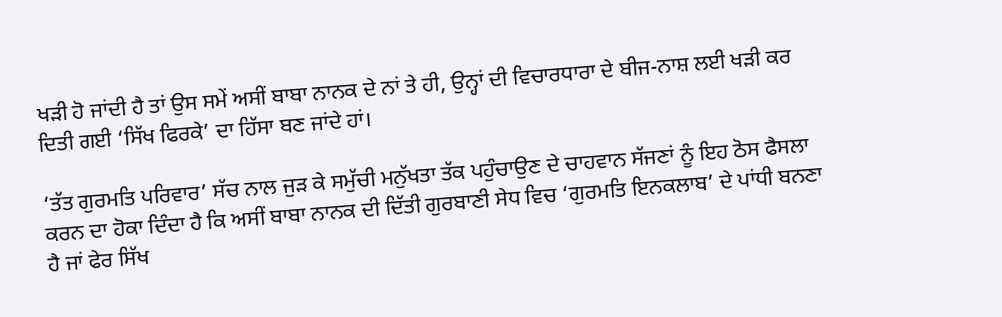ਖੜੀ ਹੋ ਜਾਂਦੀ ਹੈ ਤਾਂ ਉਸ ਸਮੇਂ ਅਸੀਂ ਬਾਬਾ ਨਾਨਕ ਦੇ ਨਾਂ ਤੇ ਹੀ, ਉਨ੍ਹਾਂ ਦੀ ਵਿਚਾਰਧਾਰਾ ਦੇ ਬੀਜ-ਨਾਸ਼ ਲਈ ਖੜੀ ਕਰ ਦਿਤੀ ਗਈ ‘ਸਿੱਖ ਫਿਰਕੇ’ ਦਾ ਹਿੱਸਾ ਬਣ ਜਾਂਦੇ ਹਾਂ।

‘ਤੱਤ ਗੁਰਮਤਿ ਪਰਿਵਾਰ’ ਸੱਚ ਨਾਲ ਜੁੜ ਕੇ ਸਮੁੱਚੀ ਮਨੁੱਖਤਾ ਤੱਕ ਪਹੁੰਚਾਉਣ ਦੇ ਚਾਹਵਾਨ ਸੱਜਣਾਂ ਨੂੰ ਇਹ ਠੋਸ ਫੈਸਲਾ ਕਰਨ ਦਾ ਹੋਕਾ ਦਿੰਦਾ ਹੈ ਕਿ ਅਸੀਂ ਬਾਬਾ ਨਾਨਕ ਦੀ ਦਿੱਤੀ ਗੁਰਬਾਣੀ ਸੇਧ ਵਿਚ ‘ਗੁਰਮਤਿ ਇਨਕਲਾਬ’ ਦੇ ਪਾਂਧੀ ਬਨਣਾ ਹੈ ਜਾਂ ਫੇਰ ਸਿੱਖ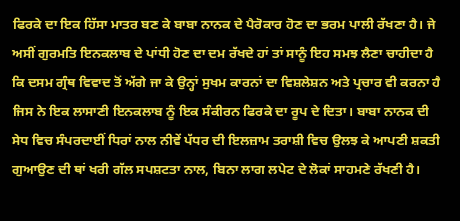ਫਿਰਕੇ ਦਾ ਇਕ ਹਿੱਸਾ ਮਾਤਰ ਬਣ ਕੇ ਬਾਬਾ ਨਾਨਕ ਦੇ ਪੈਰੋਕਾਰ ਹੋਣ ਦਾ ਭਰਮ ਪਾਲੀ ਰੱਖਣਾ ਹੈ। ਜੇ ਅਸੀਂ ਗੁਰਮਤਿ ਇਨਕਲਾਬ ਦੇ ਪਾਂਧੀ ਹੋਣ ਦਾ ਦਮ ਰੱਖਦੇ ਹਾਂ ਤਾਂ ਸਾਨੂੰ ਇਹ ਸਮਝ ਲੈਣਾ ਚਾਹੀਦਾ ਹੈ ਕਿ ਦਸਮ ਗ੍ਰੰਥ ਵਿਵਾਦ ਤੋਂ ਅੱਗੇ ਜਾ ਕੇ ਉਨ੍ਹਾਂ ਸੁਖਮ ਕਾਰਨਾਂ ਦਾ ਵਿਸ਼ਲੇਸ਼ਨ ਅਤੇ ਪ੍ਰਚਾਰ ਵੀ ਕਰਨਾ ਹੈ ਜਿਸ ਨੇ ਇਕ ਲਾਸਾਣੀ ਇਨਕਲਾਬ ਨੂੰ ਇਕ ਸੰਕੀਰਨ ਫਿਰਕੇ ਦਾ ਰੂਪ ਦੇ ਦਿਤਾ। ਬਾਬਾ ਨਾਨਕ ਦੀ ਸੇਧ ਵਿਚ ਸੰਪਰਦਾਈਂ ਧਿਰਾਂ ਨਾਲ ਨੀਵੇਂ ਪੱਧਰ ਦੀ ਇਲਜ਼ਾਮ ਤਰਾਸ਼ੀ ਵਿਚ ਉਲਝ ਕੇ ਆਪਣੀ ਸ਼ਕਤੀ ਗੁਆਉਣ ਦੀ ਥਾਂ ਖਰੀ ਗੱਲ ਸਪਸ਼ਟਤਾ ਨਾਲ, ਬਿਨਾ ਲਾਗ ਲਪੇਟ ਦੇ ਲੋਕਾਂ ਸਾਹਮਣੇ ਰੱਖਣੀ ਹੈ।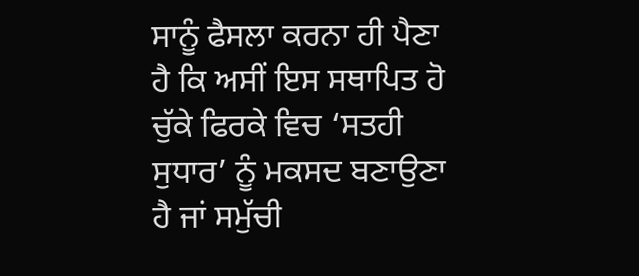ਸਾਨੂੰ ਫੈਸਲਾ ਕਰਨਾ ਹੀ ਪੈਣਾ ਹੈ ਕਿ ਅਸੀਂ ਇਸ ਸਥਾਪਿਤ ਹੋ ਚੁੱਕੇ ਫਿਰਕੇ ਵਿਚ ‘ਸਤਹੀ ਸੁਧਾਰ’ ਨੂੰ ਮਕਸਦ ਬਣਾਉਣਾ ਹੈ ਜਾਂ ਸਮੁੱਚੀ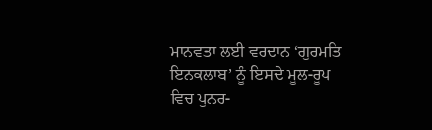ਮਾਨਵਤਾ ਲਈ ਵਰਦਾਨ ‘ਗੁਰਮਤਿ ਇਨਕਲਾਬ’ ਨੂੰ ਇਸਦੇ ਮੂਲ-ਰੂਪ ਵਿਚ ਪੁਨਰ-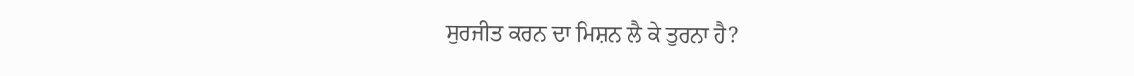ਸੁਰਜੀਤ ਕਰਨ ਦਾ ਮਿਸ਼ਨ ਲੈ ਕੇ ਤੁਰਨਾ ਹੈ?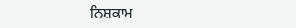ਨਿਸ਼ਕਾਮ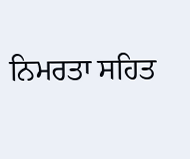ਨਿਮਰਤਾ ਸਹਿਤ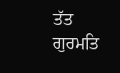ਤੱਤ ਗੁਰਮਤਿ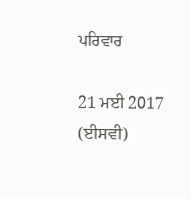ਪਰਿਵਾਰ

21 ਮਈ 2017 (ਈਸਵੀ)